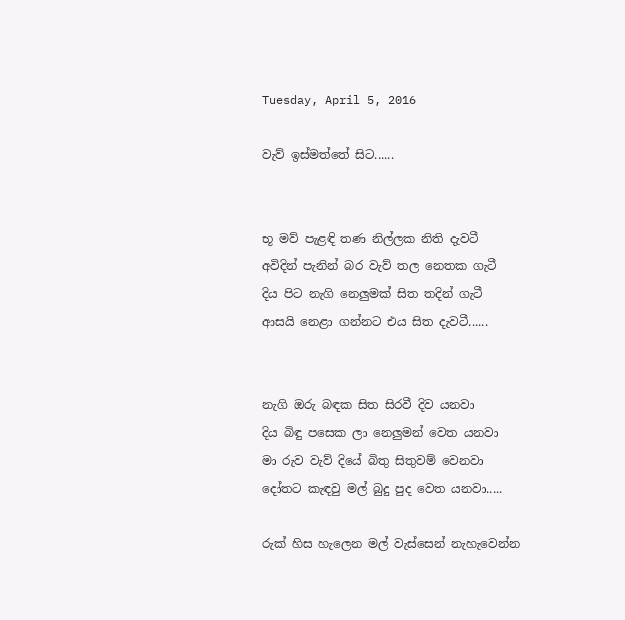Tuesday, April 5, 2016

වැව් ඉස්මත්තේ සිට......


භූ මව් පැළඳි තණ නිල්ලක නිති දැවටී
අවිදින් පැනින් බර වැව් තල නෙතක ගැටී
දිය පිට නැගි නෙලුමක් සිත තදින් ගැටී
ආසයි නෙළා ගන්නට එය සිත දැවටී......


නැගි ඔරු බඳක සිත සිරවී දිව යනවා
දිය බිඳු පසෙක ලා නෙලුමන් වෙත යනවා
මා රුව වැව් දියේ බිතු සිතුවම් වෙනවා
දෝතට කැඳවු මල් බුදු පුද වෙත යනවා.....

රුක් හිස හැලෙන මල් වැස්සෙන් නැහැවෙන්න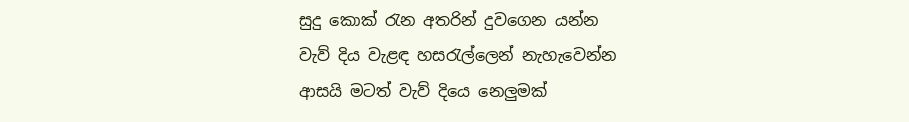සුදු කොක් රැන අතරින් දුවගෙන යන්න
වැව් දිය වැළඳ හසරැල්ලෙන් නැහැවෙන්න
ආසයි මටත් වැව් දියෙ නෙලුමක්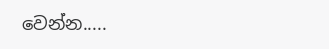වෙන්න.....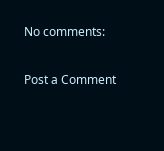No comments:

Post a Comment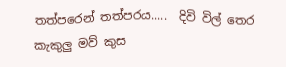තත්පරෙන් තත්පරය.....  දිවි විල් තෙර කැකුලු මව් කුස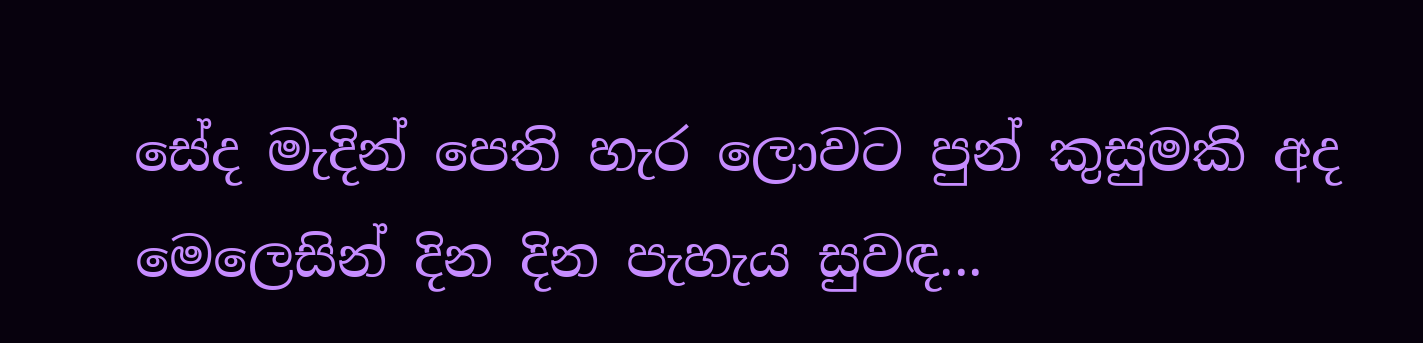සේද මැදින් පෙති හැර ලොවට පුන් කුසුමකි අද මෙලෙසින් දින දින පැහැය සුවඳ...